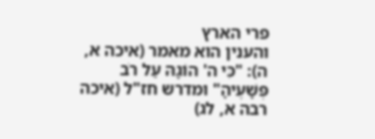פרי הארץ
והענין הוא מאמר (איכה א, ה): "כִּי ה' הוֹגָהּ עַל רֹב פְּשָׁעֶיהָ" ומדרש חז"ל (איכה רבה א, לג)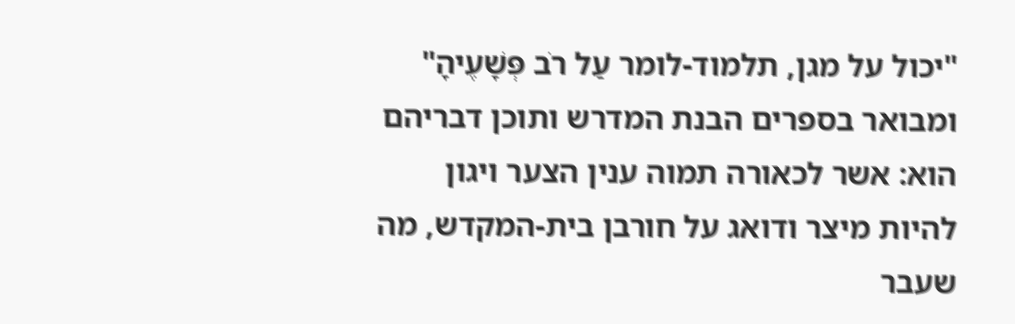"יכול על מגן, תלמוד-לומר עַל רֹב פְּשָׁעֶיהָ" ומבואר בספרים הבנת המדרש ותוכן דבריהם הוא: אשר לכאורה תמוה ענין הצער ויגון להיות מיצר ודואג על חורבן בית-המקדש, מה שעבר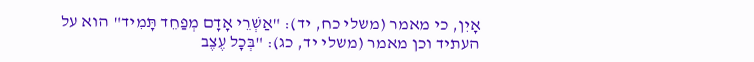אָיִן, כי מאמר (משלי כח, יד): "אַשְׁרֵי אָדָם מְפַחֵד תָּמִיד" הוא על העתיד וכן מאמר (משלי יד, כג): "בְּכָל עֶצֶב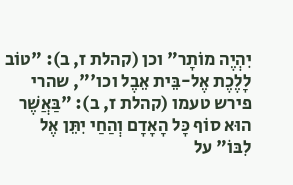יִהְיֶה מוֹתָר" וכן (קהלת ז, ב): "טוֹב לָלֶכֶת אֶל-בֵּית אֵבֶל וכו'", שהרי פירש טעמו (קהלת ז, ב): "בַּאֲשֶׁר הוּא סוֹף כָּל הָאָדָם וְהַחַי יִתֵּן אֶל לִבּוֹ" על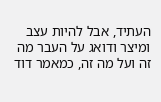העתיד, אבל להיות עצב ומיצר ודואג על העבר מה זה ועל מה זה, כמאמר דוד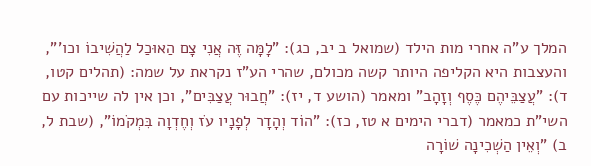המלך ע"ה אחרי מות הילד (שמואל ב יב, כג): "לָמָּה זֶּה אֲנִי צָם הַאוּכַל לַהֲשִׁיבוֹ וכו'", והעצבות היא הקליפה היותר קשה מכולם, שהרי הע"ז נקראת על שמה: (תהלים קטו, ד): "עֲצַבֵּיהֶם כֶּסֶף וְזָהָב" ומאמר (הושע ד, יז): "חֲבוּר עֲצַבִּים", וכן אין לה שייכות עם השי"ת כמאמר (דברי הימים א טז, כז): "הוֹד וְהָדָר לְפָנָיו עֹז וְחֶדְוָה בִּמְקֹמוֹ", (שבת ל, ב) "וְאֵין הַשְׁכִינָה שׁוֹרָה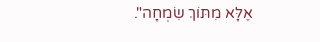אֶלָּא מִתּוֹךְ שִׂמְחָה".